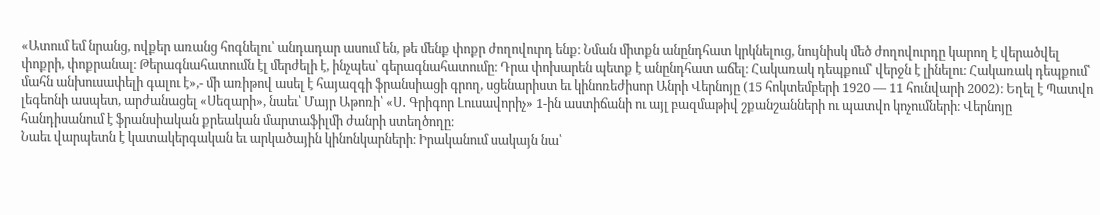«Ատում եմ նրանց, ովքեր առանց հոգնելու՝ անդադար ասում են, թե մենք փոքր ժողովուրդ ենք։ Նման միտքն անընդհատ կրկնելուց, նույնիսկ մեծ ժողովուրդը կարող է վերածվել փոքրի, փոքրանալ։ Թերագնահատումն էլ մերժելի է, ինչպես՝ գերագնահատումը։ Դրա փոխարեն պետք է անընդհատ աճել։ Հակառակ դեպքում՝ վերջն է լինելու։ Հակառակ դեպքում՝ մահն անխուսափելի գալու է»,- մի առիթով ասել է հայազգի ֆրանսիացի գրող, սցենարիստ եւ կինոռեժիսոր Անրի Վերնոյը (15 հոկտեմբերի 1920 — 11 հունվարի 2002)։ Եղել է Պատվո լեգեոնի ասպետ, արժանացել «Սեզարի», նաեւ՝ Մայր Աթոռի՝ «Ս․ Գրիգոր Լուսավորիչ» 1-ին աստիճանի ու այլ բազմաթիվ շքանշանների ու պատվո կոչումների։ Վերնոյը հանդիսանում է ֆրանսիական քրեական մարտաֆիլմի ժանրի ստեղծողը։
Նաեւ վարպետն է կատակերգական եւ արկածային կինոնկարների։ Իրականում սակայն նա՝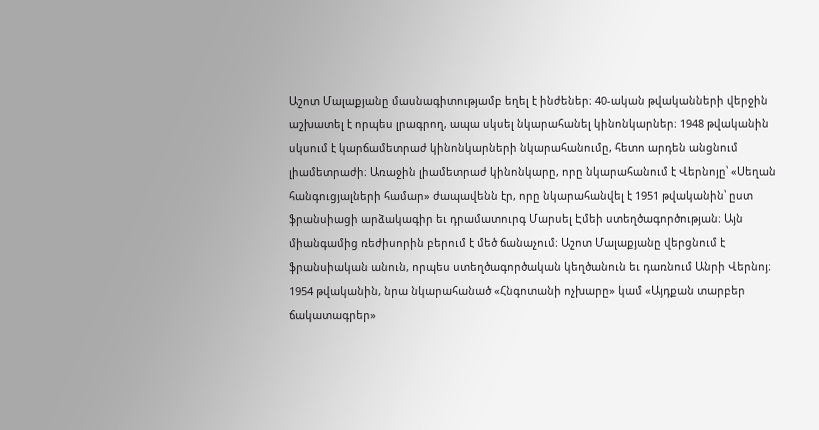Աշոտ Մալաքյանը մասնագիտությամբ եղել է ինժեներ։ 40-ական թվականների վերջին աշխատել է որպես լրագրող, ապա սկսել նկարահանել կինոնկարներ։ 1948 թվականին սկսում է կարճամետրաժ կինոնկարների նկարահանումը, հետո արդեն անցնում լիամետրաժի։ Առաջին լիամետրաժ կինոնկարը, որը նկարահանում է Վերնոյը՝ «Սեղան հանգուցյալների համար» ժապավենն էր, որը նկարահանվել է 1951 թվականին՝ ըստ ֆրանսիացի արձակագիր եւ դրամատուրգ Մարսել Էմեի ստեղծագործության։ Այն միանգամից ռեժիսորին բերում է մեծ ճանաչում։ Աշոտ Մալաքյանը վերցնում է ֆրանսիական անուն, որպես ստեղծագործական կեղծանուն եւ դառնում Անրի Վերնոյ։ 1954 թվականին, նրա նկարահանած «Հնգոտանի ոչխարը» կամ «Այդքան տարբեր ճակատագրեր»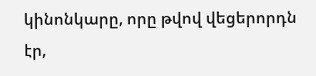կինոնկարը, որը թվով վեցերորդն էր,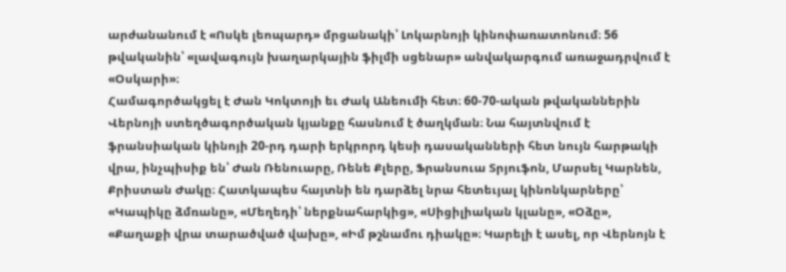արժանանում է «Ոսկե լեոպարդ» մրցանակի՝ Լոկարնոյի կինոփառատոնում։ 56 թվականին՝ «լավագույն խաղարկային ֆիլմի սցենար» անվակարգում առաջադրվում է «Օսկարի»։
Համագործակցել է Ժան Կոկտոյի եւ Ժակ Անեումի հետ։ 60-70-ական թվականներին Վերնոյի ստեղծագործական կյանքը հասնում է ծաղկման։ Նա հայտնվում է ֆրանսիական կինոյի 20-րդ դարի երկրորդ կեսի դասականների հետ նույն հարթակի վրա, ինչպիսիք են՝ Ժան Ռենուարը, Ռենե Քլերը, Ֆրանսուա Տրյուֆոն, Մարսել Կարնեն, Քրիստան Ժակը։ Հատկապես հայտնի են դարձել նրա հետեւյալ կինոնկարները՝ «Կապիկը ձմռանը», «Մեղեդի՝ ներքնահարկից», «Սիցիլիական կլանը», «Օձը», «Քաղաքի վրա տարածված վախը», «Իմ թշնամու դիակը»։ Կարելի է ասել, որ Վերնոյն է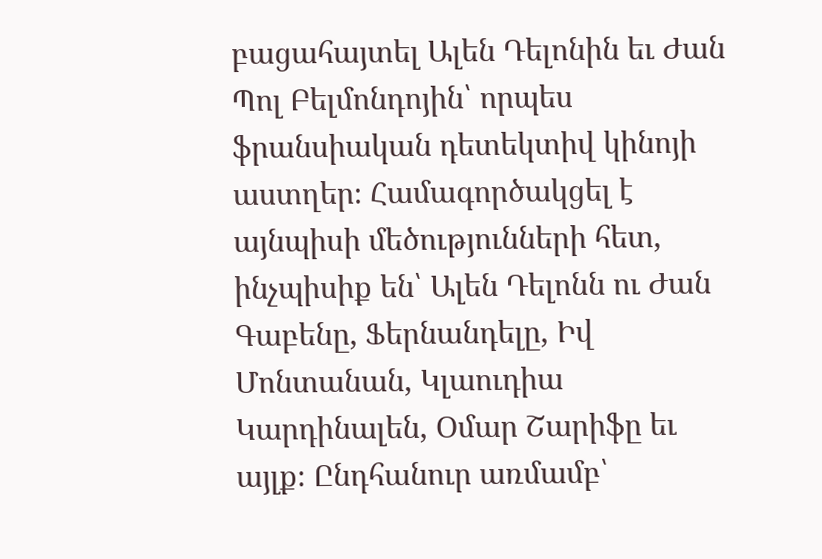բացահայտել Ալեն Դելոնին եւ Ժան Պոլ Բելմոնդոյին՝ որպես ֆրանսիական դետեկտիվ կինոյի աստղեր։ Համագործակցել է այնպիսի մեծությունների հետ, ինչպիսիք են՝ Ալեն Դելոնն ու Ժան Գաբենը, Ֆերնանդելը, Իվ Մոնտանան, Կլաուդիա Կարդինալեն, Օմար Շարիֆը եւ այլք։ Ընդհանուր առմամբ՝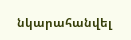նկարահանվել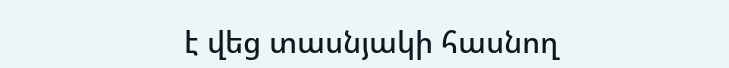է վեց տասնյակի հասնող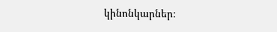կինոնկարներ։